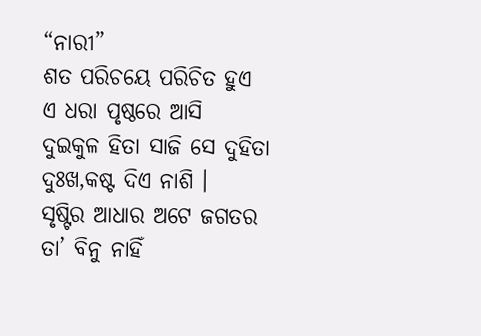“ନାରୀ”
ଶତ ପରିଚୟେ ପରିଚିତ ହୁଏ
ଏ ଧରା ପୃଷ୍ଠରେ ଆସି
ଦୁଇକୁଳ ହିତା ସାଜି ସେ ଦୁହିତା
ଦୁଃଖ,କଷ୍ଟ ଦିଏ ନାଶି ।
ସୃଷ୍ଟିର ଆଧାର ଅଟେ ଜଗତର
ତା’ ବିନୁ ନାହିଁ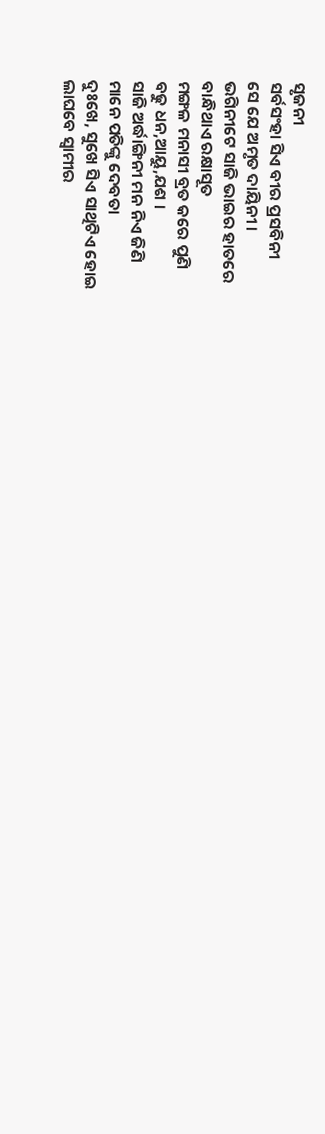ସୃଜନୀ
ସର୍ବସଂହା ସିଏ ବୀର ପ୍ରସବିନୀ
ସେ ଯେ ଅମୃତ ଦାୟିନୀ ।
ଭଗିନୀଟେ ସାଜି ଭାଇର ହାତରେ
ବାନ୍ଧିଥାଏ ରକ୍ଷାସୂତ
ମଙ୍ଗଳ ମନାସୀ ବ୍ରତ କରେ ପୁଣି
ବଢୁ ଧନ,ଆୟୁ,ଯଶ ।
ସାଜି ଅର୍ଦ୍ଧାଙ୍ଗିନୀ ମନ ନିଏ ଜିଣି
ମାନେ ପତିଙ୍କୁ ଦେବତା
ଦୁଃଖେ, ସୁଖେ ସିଏ ସାଥିଟିଏ ହୋଇ
ଲାଘବେ ସ୍ୱାମୀର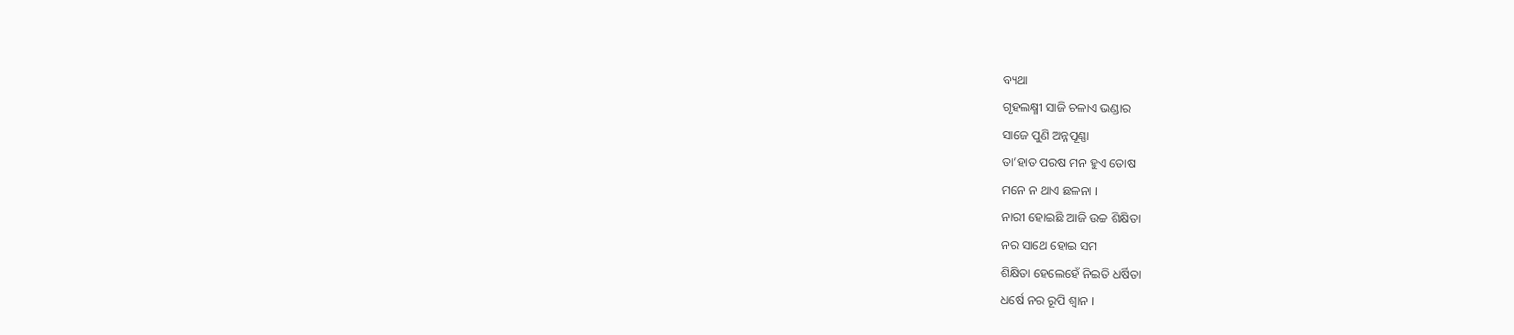ବ୍ୟଥା
ଗୃହଲକ୍ଷ୍ମୀ ସାଜି ଚଳାଏ ଭଣ୍ଡାର
ସାଜେ ପୁଣି ଅନ୍ନପୂଣ୍ଣା
ତା’ହାତ ପରଷ ମନ ହୁଏ ତୋଷ
ମନେ ନ ଥାଏ ଛଳନା ।
ନାରୀ ହୋଇଛି ଆଜି ଉଚ୍ଚ ଶିକ୍ଷିତା
ନର ସାଥେ ହୋଇ ସମ
ଶିକ୍ଷିତା ହେଲେହେଁ ନିଇତି ଧର୍ଷିତା
ଧର୍ଷେ ନର ରୂପି ଶ୍ୱାନ ।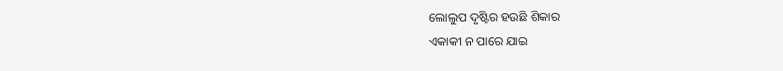ଲୋଲୁପ ଦୃଷ୍ଟିର ହଉଛି ଶିକାର
ଏକାକୀ ନ ପାରେ ଯାଇ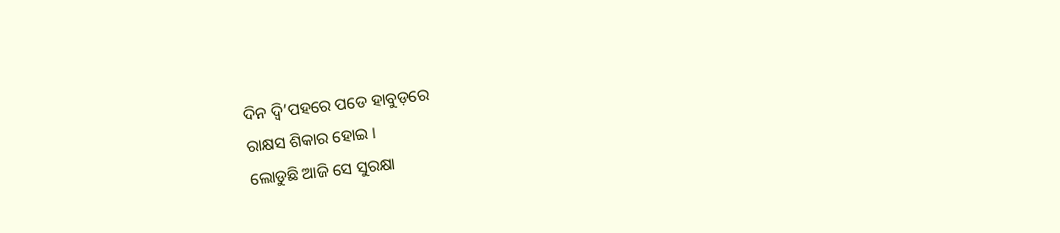ଦିନ ଦ୍ୱି’ପହରେ ପଡେ ହାବୁଡ଼ରେ
ରାକ୍ଷସ ଶିକାର ହୋଇ ।
ଲୋଡୁଛି ଆଜି ସେ ସୁରକ୍ଷା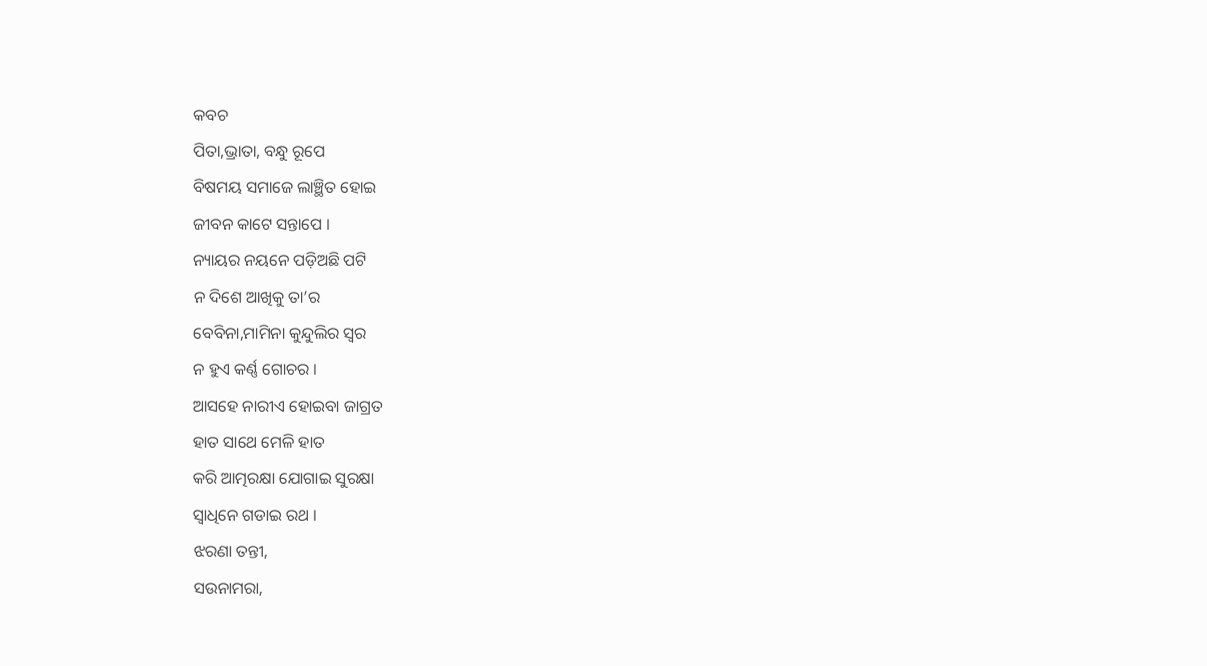କବଚ
ପିତା,ଭ୍ରାତା, ବନ୍ଧୁ ରୂପେ
ବିଷମୟ ସମାଜେ ଲାଞ୍ଛିତ ହୋଇ
ଜୀବନ କାଟେ ସନ୍ତାପେ ।
ନ୍ୟାୟର ନୟନେ ପଡ଼ିଅଛି ପଟି
ନ ଦିଶେ ଆଖିକୁ ତା’ର
ବେବିନା,ମାମିନା କୁନ୍ଦୁଲିର ସ୍ୱର
ନ ହୁଏ କର୍ଣ୍ଣ ଗୋଚର ।
ଆସହେ ନାରୀଏ ହୋଇବା ଜାଗ୍ରତ
ହାତ ସାଥେ ମେଳି ହାତ
କରି ଆତ୍ମରକ୍ଷା ଯୋଗାଇ ସୁରକ୍ଷା
ସ୍ୱାଧିନେ ଗଡାଇ ରଥ ।
ଝରଣା ତନ୍ତୀ,
ସଉନାମରା,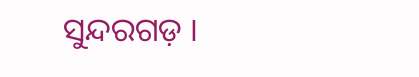ସୁନ୍ଦରଗଡ଼ ।